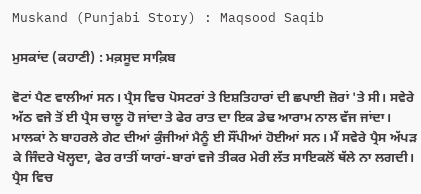Muskand (Punjabi Story) : Maqsood Saqib

ਮੁਸਕਾਂਦ (ਕਹਾਣੀ) : ਮਕ਼ਸੂਦ ਸਾਕ਼ਿਬ

ਵੋਟਾਂ ਪੈਣ ਵਾਲੀਆਂ ਸਨ। ਪ੍ਰੈਸ ਵਿਚ ਪੋਸਟਰਾਂ ਤੇ ਇਸ਼ਤਿਹਾਰਾਂ ਦੀ ਛਪਾਈ ਜ਼ੋਰਾਂ 'ਤੇ ਸੀ। ਸਵੇਰੇ ਅੱਠ ਵਜੇ ਤੋਂ ਈ ਪ੍ਰੈਸ ਚਾਲੂ ਹੋ ਜਾਂਦਾ ਤੇ ਫੇਰ ਰਾਤ ਦਾ ਇਕ ਡੇਢ ਆਰਾਮ ਨਾਲ ਵੱਜ ਜਾਂਦਾ। ਮਾਲਕਾਂ ਨੇ ਬਾਹਰਲੇ ਗੇਟ ਦੀਆਂ ਕੁੰਜੀਆਂ ਮੈਨੂੰ ਈ ਸੌਂਪੀਆਂ ਹੋਈਆਂ ਸਨ। ਮੈਂ ਸਵੇਰੇ ਪ੍ਰੈਸ ਅੱਪੜ ਕੇ ਜਿੰਦਰੇ ਖੋਲ੍ਹਦਾ, ਫੇਰ ਰਾਤੀਂ ਯਾਰਾਂ-ਬਾਰਾਂ ਵਜੇ ਤੀਕਰ ਮੇਰੀ ਲੱਤ ਸਾਇਕਲੋਂ ਥੱਲੇ ਨਾ ਲਗਦੀ। ਪ੍ਰੈਸ ਵਿਚ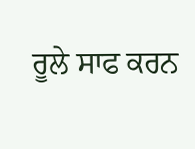ਰੂਲੇ ਸਾਫ ਕਰਨ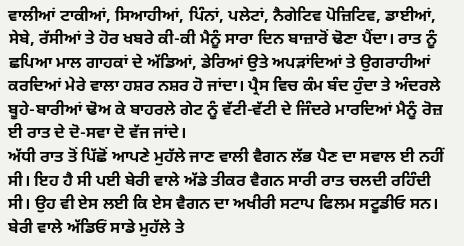ਵਾਲੀਆਂ ਟਾਕੀਆਂ, ਸਿਆਹੀਆਂ, ਪਿੰਨਾਂ, ਪਲੇਟਾਂ, ਨੈਗੇਟਿਵ ਪੋਜ਼ਿਟਿਵ, ਡਾਈਆਂ, ਸੇਬੇ, ਰੱਸੀਆਂ ਤੇ ਹੋਰ ਖਬਰੇ ਕੀ-ਕੀ ਮੈਨੂੰ ਸਾਰਾ ਦਿਨ ਬਾਜ਼ਾਰੋਂ ਢੋਣਾ ਪੈਂਦਾ। ਰਾਤ ਨੂੰ ਛਪਿਆ ਮਾਲ ਗਾਹਕਾਂ ਦੇ ਅੱਡਿਆਂ, ਡੇਰਿਆਂ ਉਤੇ ਅਪੜਾਂਦਿਆਂ ਤੇ ਉਗਰਾਹੀਆਂ ਕਰਦਿਆਂ ਮੇਰੇ ਵਾਲਾ ਹਸ਼ਰ ਨਸ਼ਰ ਹੋ ਜਾਂਦਾ। ਪ੍ਰੈਸ ਵਿਚ ਕੰਮ ਬੰਦ ਹੁੰਦਾ ਤੇ ਅੰਦਰਲੇ ਬੂਹੇ-ਬਾਰੀਆਂ ਢੋਅ ਕੇ ਬਾਹਰਲੇ ਗੇਟ ਨੂੰ ਵੱਟੀ-ਵੱਟੀ ਦੇ ਜਿੰਦਰੇ ਮਾਰਦਿਆਂ ਮੈਨੂੰ ਰੋਜ਼ ਈ ਰਾਤ ਦੇ ਦੋ-ਸਵਾ ਦੋ ਵੱਜ ਜਾਂਦੇ।
ਅੱਧੀ ਰਾਤ ਤੋਂ ਪਿੱਛੋਂ ਆਪਣੇ ਮੁਹੱਲੇ ਜਾਣ ਵਾਲੀ ਵੈਗਨ ਲੱਭ ਪੈਣ ਦਾ ਸਵਾਲ ਈ ਨਹੀਂ ਸੀ। ਇਹ ਹੈ ਸੀ ਪਈ ਬੇਰੀ ਵਾਲੇ ਅੱਡੇ ਤੀਕਰ ਵੈਗਨ ਸਾਰੀ ਰਾਤ ਚਲਦੀ ਰਹਿੰਦੀ ਸੀ। ਉਹ ਵੀ ਏਸ ਲਈ ਕਿ ਏਸ ਵੈਗਨ ਦਾ ਅਖੀਰੀ ਸਟਾਪ ਫਿਲਮ ਸਟੂਡੀਓ ਸਨ। ਬੇਰੀ ਵਾਲੇ ਅੱਡਿਓਂ ਸਾਡੇ ਮੁਹੱਲੇ ਤੇ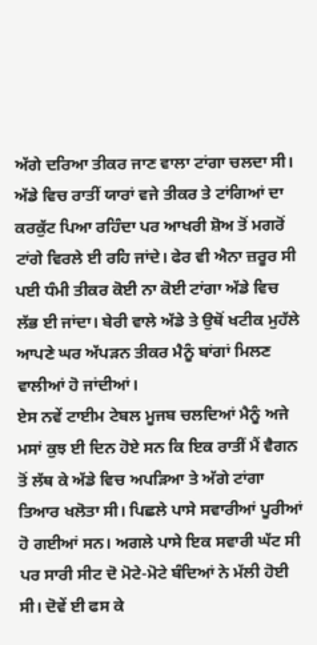ਅੱਗੇ ਦਰਿਆ ਤੀਕਰ ਜਾਣ ਵਾਲਾ ਟਾਂਗਾ ਚਲਦਾ ਸੀ। ਅੱਡੇ ਵਿਚ ਰਾਤੀਂ ਯਾਰਾਂ ਵਜੇ ਤੀਕਰ ਤੇ ਟਾਂਗਿਆਂ ਦਾ ਕਰਕੁੱਟ ਪਿਆ ਰਹਿੰਦਾ ਪਰ ਆਖਰੀ ਸ਼ੋਅ ਤੋਂ ਮਗਰੋਂ ਟਾਂਗੇ ਵਿਰਲੇ ਈ ਰਹਿ ਜਾਂਦੇ। ਫੇਰ ਵੀ ਐਨਾ ਜ਼ਰੂਰ ਸੀ ਪਈ ਧੰਮੀ ਤੀਕਰ ਕੋਈ ਨਾ ਕੋਈ ਟਾਂਗਾ ਅੱਡੇ ਵਿਚ ਲੱਭ ਈ ਜਾਂਦਾ। ਬੇਰੀ ਵਾਲੇ ਅੱਡੇ ਤੇ ਉਥੋਂ ਖਟੀਕ ਮੁਹੱਲੇ ਆਪਣੇ ਘਰ ਅੱਪੜਨ ਤੀਕਰ ਮੈਨੂੰ ਬਾਂਗਾਂ ਮਿਲਣ ਵਾਲੀਆਂ ਹੋ ਜਾਂਦੀਆਂ।
ਏਸ ਨਵੇਂ ਟਾਈਮ ਟੇਬਲ ਮੂਜਬ ਚਲਦਿਆਂ ਮੈਨੂੰ ਅਜੇ ਮਸਾਂ ਕੁਝ ਈ ਦਿਨ ਹੋਏ ਸਨ ਕਿ ਇਕ ਰਾਤੀਂ ਮੈਂ ਵੈਗਨ ਤੋਂ ਲੱਥ ਕੇ ਅੱਡੇ ਵਿਚ ਅਪੜਿਆ ਤੇ ਅੱਗੇ ਟਾਂਗਾ ਤਿਆਰ ਖਲੋਤਾ ਸੀ। ਪਿਛਲੇ ਪਾਸੇ ਸਵਾਰੀਆਂ ਪੂਰੀਆਂ ਹੋ ਗਈਆਂ ਸਨ। ਅਗਲੇ ਪਾਸੇ ਇਕ ਸਵਾਰੀ ਘੱਟ ਸੀ ਪਰ ਸਾਰੀ ਸੀਟ ਦੋ ਮੋਟੇ-ਮੋਟੇ ਬੰਦਿਆਂ ਨੇ ਮੱਲੀ ਹੋਈ ਸੀ। ਦੋਵੇਂ ਈ ਫਸ ਕੇ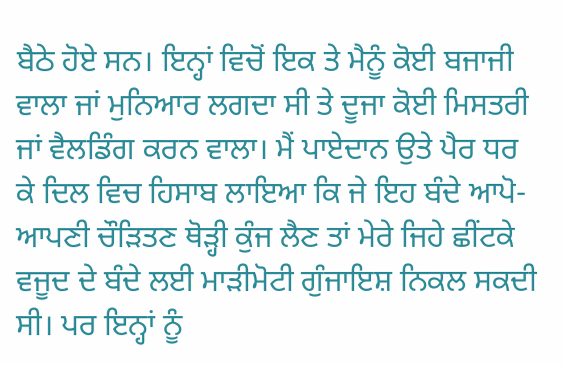ਬੈਠੇ ਹੋਏ ਸਨ। ਇਨ੍ਹਾਂ ਵਿਚੋਂ ਇਕ ਤੇ ਮੈਨੂੰ ਕੋਈ ਬਜਾਜੀ ਵਾਲਾ ਜਾਂ ਮੁਨਿਆਰ ਲਗਦਾ ਸੀ ਤੇ ਦੂਜਾ ਕੋਈ ਮਿਸਤਰੀ ਜਾਂ ਵੈਲਡਿੰਗ ਕਰਨ ਵਾਲਾ। ਮੈਂ ਪਾਏਦਾਨ ਉਤੇ ਪੈਰ ਧਰ ਕੇ ਦਿਲ ਵਿਚ ਹਿਸਾਬ ਲਾਇਆ ਕਿ ਜੇ ਇਹ ਬੰਦੇ ਆਪੋ-ਆਪਣੀ ਚੌੜਿਤਣ ਥੋੜ੍ਹੀ ਕੁੰਜ ਲੈਣ ਤਾਂ ਮੇਰੇ ਜਿਹੇ ਛੀਂਟਕੇ ਵਜੂਦ ਦੇ ਬੰਦੇ ਲਈ ਮਾੜੀਮੋਟੀ ਗੁੰਜਾਇਸ਼ ਨਿਕਲ ਸਕਦੀ ਸੀ। ਪਰ ਇਨ੍ਹਾਂ ਨੂੰ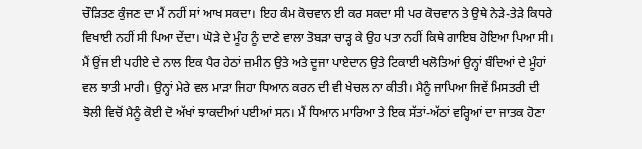ਚੌੜਿਤਣ ਕੁੰਜਣ ਦਾ ਮੈਂ ਨਹੀਂ ਸਾਂ ਆਖ ਸਕਦਾ। ਇਹ ਕੰਮ ਕੋਚਵਾਨ ਈ ਕਰ ਸਕਦਾ ਸੀ ਪਰ ਕੋਚਵਾਨ ਤੇ ਉਥੇ ਨੇੜੇ-ਤੇੜੇ ਕਿਧਰੇ ਵਿਖਾਈ ਨਹੀਂ ਸੀ ਪਿਆ ਦੇਂਦਾ। ਘੋੜੇ ਦੇ ਮੂੰਹ ਨੂੰ ਦਾਣੇ ਵਾਲਾ ਤੋਬੜਾ ਚਾੜ੍ਹ ਕੇ ਉਹ ਪਤਾ ਨਹੀਂ ਕਿਥੇ ਗਾਇਬ ਹੋਇਆ ਪਿਆ ਸੀ। ਮੈਂ ਉਂਜ ਈ ਪਹੀਏ ਦੇ ਨਾਲ ਇਕ ਪੈਰ ਹੇਠਾਂ ਜ਼ਮੀਨ ਉਤੇ ਅਤੇ ਦੂਜਾ ਪਾਏਦਾਨ ਉਤੇ ਟਿਕਾਈ ਖਲੋਤਿਆਂ ਉਨ੍ਹਾਂ ਬੰਦਿਆਂ ਦੇ ਮੂੰਹਾਂ ਵਲ ਝਾਤੀ ਮਾਰੀ। ਉਨ੍ਹਾਂ ਮੇਰੇ ਵਲ ਮਾੜਾ ਜਿਹਾ ਧਿਆਨ ਕਰਨ ਦੀ ਵੀ ਖੇਚਲ ਨਾ ਕੀਤੀ। ਮੈਨੂੰ ਜਾਪਿਆ ਜਿਵੇਂ ਮਿਸਤਰੀ ਦੀ ਝੋਲੀ ਵਿਚੋਂ ਮੈਨੂੰ ਕੋਈ ਦੋ ਅੱਖਾਂ ਝਾਕਦੀਆਂ ਪਈਆਂ ਸਨ। ਮੈਂ ਧਿਆਨ ਮਾਰਿਆ ਤੇ ਇਕ ਸੱਤਾਂ-ਅੱਠਾਂ ਵਰ੍ਹਿਆਂ ਦਾ ਜਾਤਕ ਹੋਣਾ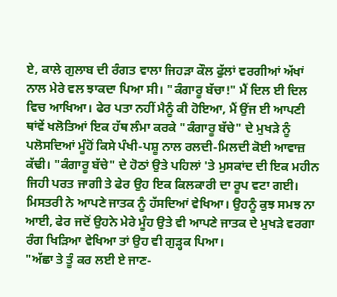ਏ, ਕਾਲੇ ਗੁਲਾਬ ਦੀ ਰੰਗਤ ਵਾਲਾ ਜਿਹੜਾ ਕੌਲ ਫੁੱਲਾਂ ਵਰਗੀਆਂ ਅੱਖਾਂ ਨਾਲ ਮੇਰੇ ਵਲ ਝਾਕਦਾ ਪਿਆ ਸੀ। "ਕੰਗਾਰੂ ਬੱਚਾ!" ਮੈਂ ਦਿਲ ਈ ਦਿਲ ਵਿਚ ਆਖਿਆ। ਫੇਰ ਪਤਾ ਨਹੀਂ ਮੈਨੂੰ ਕੀ ਹੋਇਆ, ਮੈਂ ਉਂਜ ਈ ਆਪਣੀ ਥਾਂਵੇਂ ਖਲੋਤਿਆਂ ਇਕ ਹੱਥ ਲੰਮਾ ਕਰਕੇ "ਕੰਗਾਰੂ ਬੱਚੇ" ਦੇ ਮੁਖੜੇ ਨੂੰ ਪਲੋਸਦਿਆਂ ਮੂੰਹੋਂ ਕਿਸੇ ਪੰਖੀ-ਪਸ਼ੂ ਨਾਲ ਰਲਦੀ-ਮਿਲਦੀ ਕੋਈ ਆਵਾਜ਼ ਕੱਢੀ। "ਕੰਗਾਰੂ ਬੱਚੇ" ਦੇ ਹੋਠਾਂ ਉਤੇ ਪਹਿਲਾਂ 'ਤੇ ਮੁਸਕਾਂਦ ਦੀ ਇਕ ਮਹੀਨ ਜਿਹੀ ਪਰਤ ਜਾਗੀ ਤੇ ਫੇਰ ਉਹ ਇਕ ਕਿਲਕਾਰੀ ਦਾ ਰੂਪ ਵਟਾ ਗਈ। ਮਿਸਤਰੀ ਨੇ ਆਪਣੇ ਜਾਤਕ ਨੂੰ ਹੱਸਦਿਆਂ ਵੇਖਿਆ। ਉਹਨੂੰ ਕੁਝ ਸਮਝ ਨਾ ਆਈ, ਫੇਰ ਜਦੋਂ ਉਹਨੇ ਮੇਰੇ ਮੂੰਹ ਉਤੇ ਵੀ ਆਪਣੇ ਜਾਤਕ ਦੇ ਮੁਖੜੇ ਵਰਗਾ ਰੰਗ ਖਿੜਿਆ ਵੇਖਿਆ ਤਾਂ ਉਹ ਵੀ ਗੁੜ੍ਹਕ ਪਿਆ।
"ਅੱਛਾ ਤੇ ਤੂੰ ਕਰ ਲਈ ਏ ਜਾਣ-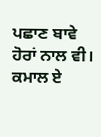ਪਛਾਣ ਬਾਵੇ ਹੋਰਾਂ ਨਾਲ ਵੀ। ਕਮਾਲ ਏ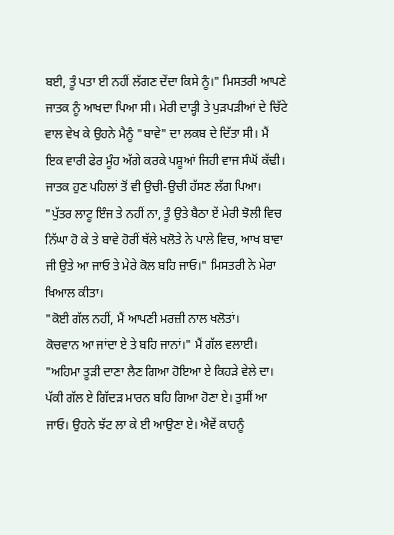ਬਈ, ਤੂੰ ਪਤਾ ਈ ਨਹੀਂ ਲੱਗਣ ਦੇਂਦਾ ਕਿਸੇ ਨੂੰ।" ਮਿਸਤਰੀ ਆਪਣੇ ਜਾਤਕ ਨੂੰ ਆਖਦਾ ਪਿਆ ਸੀ। ਮੇਰੀ ਦਾੜ੍ਹੀ ਤੇ ਪੁੜਪੜੀਆਂ ਦੇ ਚਿੱਟੇ ਵਾਲ ਵੇਖ ਕੇ ਉਹਨੇ ਮੈਨੂੰ "ਬਾਵੇ" ਦਾ ਲਕਬ ਦੇ ਦਿੱਤਾ ਸੀ। ਮੈਂ ਇਕ ਵਾਰੀ ਫੇਰ ਮੂੰਹ ਅੱਗੇ ਕਰਕੇ ਪਸ਼ੂਆਂ ਜਿਹੀ ਵਾਜ ਸੰਘੋਂ ਕੱਢੀ। ਜਾਤਕ ਹੁਣ ਪਹਿਲਾਂ ਤੋਂ ਵੀ ਉਚੀ-ਉਚੀ ਹੱਸਣ ਲੱਗ ਪਿਆ।
"ਪੁੱਤਰ ਲਾਟੂ ਇੰਜ ਤੇ ਨਹੀਂ ਨਾ, ਤੂੰ ਉਤੇ ਬੈਠਾ ਏਂ ਮੇਰੀ ਝੋਲੀ ਵਿਚ ਨਿੱਘਾ ਹੋ ਕੇ ਤੇ ਬਾਵੇ ਹੋਰੀਂ ਥੱਲੇ ਖਲੋਤੇ ਨੇ ਪਾਲੇ ਵਿਚ, ਆਖ ਬਾਵਾ ਜੀ ਉਤੇ ਆ ਜਾਓ ਤੇ ਮੇਰੇ ਕੋਲ ਬਹਿ ਜਾਓ।" ਮਿਸਤਰੀ ਨੇ ਮੇਰਾ ਖਿਆਲ ਕੀਤਾ।
"ਕੋਈ ਗੱਲ ਨਹੀਂ, ਮੈਂ ਆਪਣੀ ਮਰਜ਼ੀ ਨਾਲ ਖਲੋਤਾਂ।
ਕੋਚਵਾਨ ਆ ਜਾਂਦਾ ਏ ਤੇ ਬਹਿ ਜਾਨਾਂ।" ਮੈਂ ਗੱਲ ਵਲਾਈ। "ਅਹਿਮਾ ਤੂੜੀ ਦਾਣਾ ਲੈਣ ਗਿਆ ਹੋਇਆ ਏ ਕਿਹੜੇ ਵੇਲੇ ਦਾ। ਪੱਕੀ ਗੱਲ ਏ ਗਿੱਦੜ ਮਾਰਨ ਬਹਿ ਗਿਆ ਹੋਣਾ ਏ। ਤੁਸੀਂ ਆ ਜਾਓ। ਉਹਨੇ ਝੱਟ ਲਾ ਕੇ ਈ ਆਉਣਾ ਏ। ਐਵੇਂ ਕਾਹਨੂੰ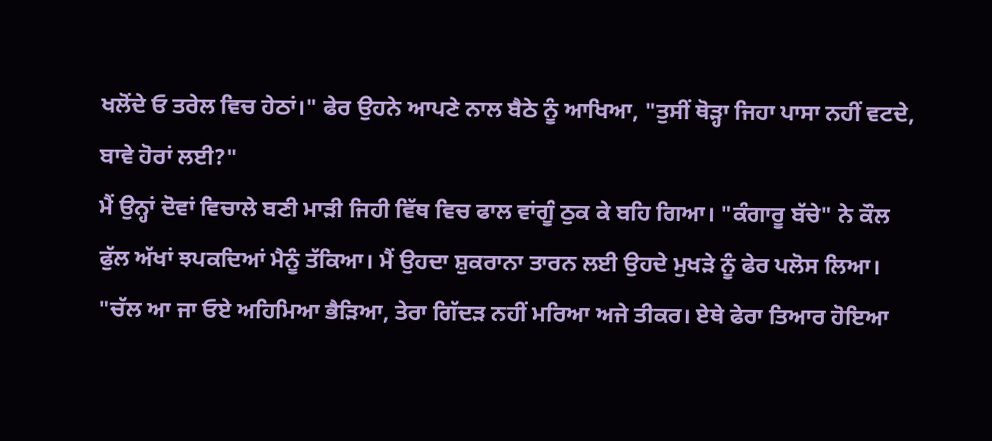ਖਲੋਂਦੇ ਓ ਤਰੇਲ ਵਿਚ ਹੇਠਾਂ।" ਫੇਰ ਉਹਨੇ ਆਪਣੇ ਨਾਲ ਬੈਠੇ ਨੂੰ ਆਖਿਆ, "ਤੁਸੀਂ ਥੋੜ੍ਹਾ ਜਿਹਾ ਪਾਸਾ ਨਹੀਂ ਵਟਦੇ, ਬਾਵੇ ਹੋਰਾਂ ਲਈ?"
ਮੈਂ ਉਨ੍ਹਾਂ ਦੋਵਾਂ ਵਿਚਾਲੇ ਬਣੀ ਮਾੜੀ ਜਿਹੀ ਵਿੱਥ ਵਿਚ ਫਾਲ ਵਾਂਗੂੰ ਠੁਕ ਕੇ ਬਹਿ ਗਿਆ। "ਕੰਗਾਰੂ ਬੱਚੇ" ਨੇ ਕੌਲ ਫੁੱਲ ਅੱਖਾਂ ਝਪਕਦਿਆਂ ਮੈਨੂੰ ਤੱਕਿਆ। ਮੈਂ ਉਹਦਾ ਸ਼ੁਕਰਾਨਾ ਤਾਰਨ ਲਈ ਉਹਦੇ ਮੁਖੜੇ ਨੂੰ ਫੇਰ ਪਲੋਸ ਲਿਆ।
"ਚੱਲ ਆ ਜਾ ਓਏ ਅਹਿਮਿਆ ਭੈੜਿਆ, ਤੇਰਾ ਗਿੱਦੜ ਨਹੀਂ ਮਰਿਆ ਅਜੇ ਤੀਕਰ। ਏਥੇ ਫੇਰਾ ਤਿਆਰ ਹੋਇਆ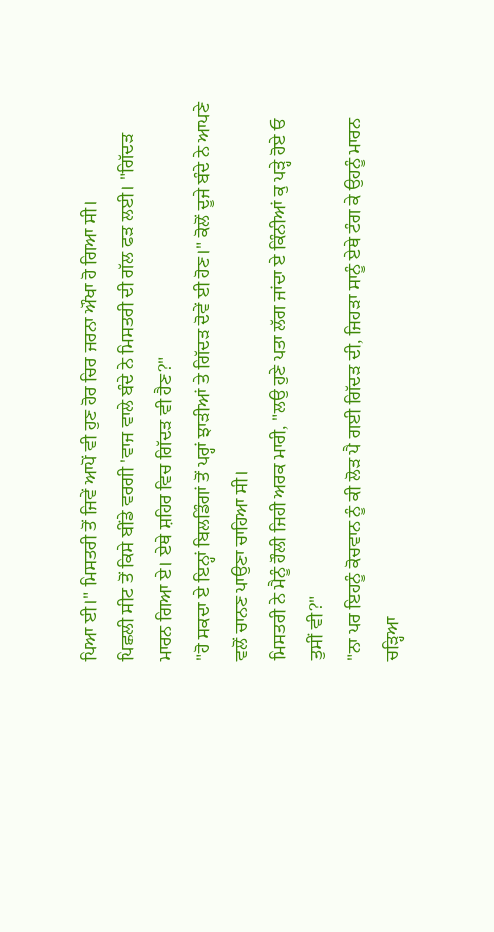ਪਿਆ ਈ।" ਮਿਸਤਰੀ ਤੋਂ ਜਿਵੇਂ ਆਪੋਂ ਵੀ ਹੁਣ ਹੋਰ ਚਿਰ ਜਰਨਾ ਔਖਾ ਹੋ ਗਿਆ ਸੀ।
ਪਿਛਲੀ ਸੀਟ ਤੋਂ ਕਿਸੇ ਬੀਂਡੇ ਵਰਗੀ 'ਵਾਜ ਵਾਲੇ ਬੰਦੇ ਨੇ ਮਿਸਤਰੀ ਦੀ ਗੱਲ ਫੜ ਲਈ। "ਗਿੱਦੜ ਮਾਰਨ ਗਿਆ ਏ। ਏਥੇ ਸ਼ਹਿਰ ਵਿਚ ਗਿੱਦੜ ਵੀ ਹੈਣ?"
"ਹੋ ਸਕਦਾ ਏ ਇਨ੍ਹਾਂ ਬਿਲਡਿੰਗਾਂ ਤੋਂ ਪਰ੍ਹਾਂ ਝਾੜੀਆਂ ਤੇ ਗਿੱਦੜ ਦੋਵੇਂ ਈ ਹੋਣ।" ਕੋਲੋਂ ਦੂਜੇ ਬੰਦੇ ਨੇ ਆਪਣੇ ਵਲੋਂ ਚਾਨਣ ਪਾਉਣਾ ਚਾਹਿਆ ਸੀ।
ਮਿਸਤਰੀ ਨੇ ਮੈਨੂੰ ਹੌਲੀ ਜਿਹੀ ਅਰਕ ਮਾਰੀ, "ਲਉ ਹੁਣੇ ਪਤਾ ਲੱਗ ਜਾਂਦਾ ਏ ਕਿੰਨੀਆਂ ਕੁ ਪੜ੍ਹੇ ਹੋਏ ਓ ਤੁਸੀਂ ਵੀ?"
"ਨਾ ਪਰ ਇਹਨੂੰ ਕੋਚਵਾਨ ਨੂੰ ਕੀ ਲੋੜ ਪੈ ਗਈ ਗਿੱਦੜ ਦੀ, ਜਿਹੜਾ ਸਾਨੂੰ ਏਥੇ ਟੰਗ ਕੇ ਉਹਨੂੰ ਮਾਰਨ ਚੜ੍ਹਿਆ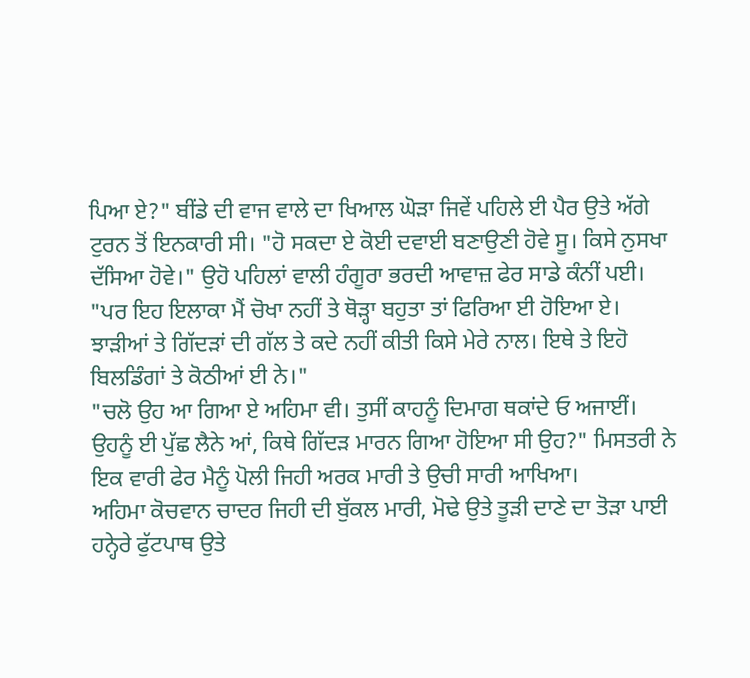ਪਿਆ ਏ?" ਬੀਂਡੇ ਦੀ ਵਾਜ ਵਾਲੇ ਦਾ ਖਿਆਲ ਘੋੜਾ ਜਿਵੇਂ ਪਹਿਲੇ ਈ ਪੈਰ ਉਤੇ ਅੱਗੇ ਟੁਰਨ ਤੋਂ ਇਨਕਾਰੀ ਸੀ। "ਹੋ ਸਕਦਾ ਏ ਕੋਈ ਦਵਾਈ ਬਣਾਉਣੀ ਹੋਵੇ ਸੂ। ਕਿਸੇ ਨੁਸਖਾ ਦੱਸਿਆ ਹੋਵੇ।" ਉਹੋ ਪਹਿਲਾਂ ਵਾਲੀ ਹੰਗੂਰਾ ਭਰਦੀ ਆਵਾਜ਼ ਫੇਰ ਸਾਡੇ ਕੰਨੀਂ ਪਈ।
"ਪਰ ਇਹ ਇਲਾਕਾ ਮੈਂ ਚੋਖਾ ਨਹੀਂ ਤੇ ਥੋੜ੍ਹਾ ਬਹੁਤਾ ਤਾਂ ਫਿਰਿਆ ਈ ਹੋਇਆ ਏ। ਝਾੜੀਆਂ ਤੇ ਗਿੱਦੜਾਂ ਦੀ ਗੱਲ ਤੇ ਕਦੇ ਨਹੀਂ ਕੀਤੀ ਕਿਸੇ ਮੇਰੇ ਨਾਲ। ਇਥੇ ਤੇ ਇਹੋ ਬਿਲਡਿੰਗਾਂ ਤੇ ਕੋਠੀਆਂ ਈ ਨੇ।"
"ਚਲੋ ਉਹ ਆ ਗਿਆ ਏ ਅਹਿਮਾ ਵੀ। ਤੁਸੀਂ ਕਾਹਨੂੰ ਦਿਮਾਗ ਥਕਾਂਦੇ ਓ ਅਜਾਈਂ। ਉਹਨੂੰ ਈ ਪੁੱਛ ਲੈਨੇ ਆਂ, ਕਿਥੇ ਗਿੱਦੜ ਮਾਰਨ ਗਿਆ ਹੋਇਆ ਸੀ ਉਹ?" ਮਿਸਤਰੀ ਨੇ ਇਕ ਵਾਰੀ ਫੇਰ ਮੈਨੂੰ ਪੋਲੀ ਜਿਹੀ ਅਰਕ ਮਾਰੀ ਤੇ ਉਚੀ ਸਾਰੀ ਆਖਿਆ।
ਅਹਿਮਾ ਕੋਚਵਾਨ ਚਾਦਰ ਜਿਹੀ ਦੀ ਬੁੱਕਲ ਮਾਰੀ, ਮੋਢੇ ਉਤੇ ਤੂੜੀ ਦਾਣੇ ਦਾ ਤੋੜਾ ਪਾਈ ਹਨ੍ਹੇਰੇ ਫੁੱਟਪਾਥ ਉਤੇ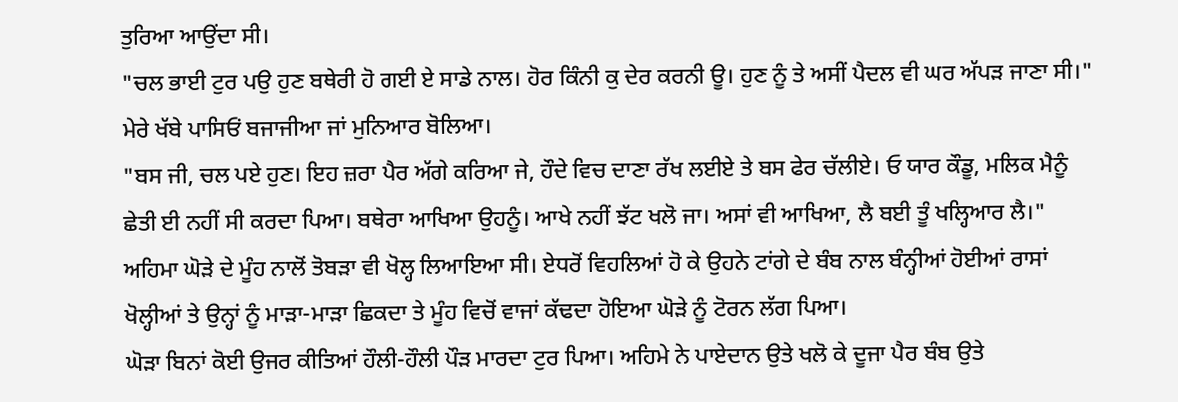ਤੁਰਿਆ ਆਉਂਦਾ ਸੀ।
"ਚਲ ਭਾਈ ਟੁਰ ਪਉ ਹੁਣ ਬਥੇਰੀ ਹੋ ਗਈ ਏ ਸਾਡੇ ਨਾਲ। ਹੋਰ ਕਿੰਨੀ ਕੁ ਦੇਰ ਕਰਨੀ ਊ। ਹੁਣ ਨੂੰ ਤੇ ਅਸੀਂ ਪੈਦਲ ਵੀ ਘਰ ਅੱਪੜ ਜਾਣਾ ਸੀ।" ਮੇਰੇ ਖੱਬੇ ਪਾਸਿਓਂ ਬਜਾਜੀਆ ਜਾਂ ਮੁਨਿਆਰ ਬੋਲਿਆ।
"ਬਸ ਜੀ, ਚਲ ਪਏ ਹੁਣ। ਇਹ ਜ਼ਰਾ ਪੈਰ ਅੱਗੇ ਕਰਿਆ ਜੇ, ਹੌਦੇ ਵਿਚ ਦਾਣਾ ਰੱਖ ਲਈਏ ਤੇ ਬਸ ਫੇਰ ਚੱਲੀਏ। ਓ ਯਾਰ ਕੌਡੂ, ਮਲਿਕ ਮੈਨੂੰ ਛੇਤੀ ਈ ਨਹੀਂ ਸੀ ਕਰਦਾ ਪਿਆ। ਬਥੇਰਾ ਆਖਿਆ ਉਹਨੂੰ। ਆਖੇ ਨਹੀਂ ਝੱਟ ਖਲੋ ਜਾ। ਅਸਾਂ ਵੀ ਆਖਿਆ, ਲੈ ਬਈ ਤੂੰ ਖਲ੍ਹਿਆਰ ਲੈ।"
ਅਹਿਮਾ ਘੋੜੇ ਦੇ ਮੂੰਹ ਨਾਲੋਂ ਤੋਬੜਾ ਵੀ ਖੋਲ੍ਹ ਲਿਆਇਆ ਸੀ। ਏਧਰੋਂ ਵਿਹਲਿਆਂ ਹੋ ਕੇ ਉਹਨੇ ਟਾਂਗੇ ਦੇ ਬੰਬ ਨਾਲ ਬੰਨ੍ਹੀਆਂ ਹੋਈਆਂ ਰਾਸਾਂ ਖੋਲ੍ਹੀਆਂ ਤੇ ਉਨ੍ਹਾਂ ਨੂੰ ਮਾੜਾ-ਮਾੜਾ ਛਿਕਦਾ ਤੇ ਮੂੰਹ ਵਿਚੋਂ ਵਾਜਾਂ ਕੱਢਦਾ ਹੋਇਆ ਘੋੜੇ ਨੂੰ ਟੋਰਨ ਲੱਗ ਪਿਆ।
ਘੋੜਾ ਬਿਨਾਂ ਕੋਈ ਉਜਰ ਕੀਤਿਆਂ ਹੌਲੀ-ਹੌਲੀ ਪੌੜ ਮਾਰਦਾ ਟੁਰ ਪਿਆ। ਅਹਿਮੇ ਨੇ ਪਾਏਦਾਨ ਉਤੇ ਖਲੋ ਕੇ ਦੂਜਾ ਪੈਰ ਬੰਬ ਉਤੇ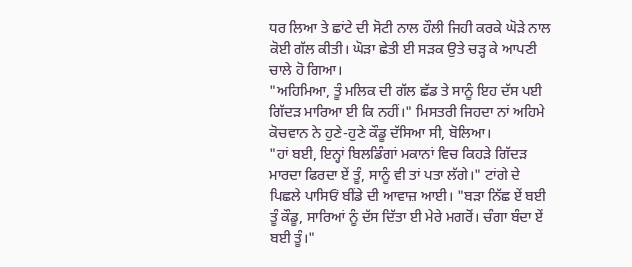ਧਰ ਲਿਆ ਤੇ ਛਾਂਟੇ ਦੀ ਸੋਟੀ ਨਾਲ ਹੌਲੀ ਜਿਹੀ ਕਰਕੇ ਘੋੜੇ ਨਾਲ ਕੋਈ ਗੱਲ ਕੀਤੀ। ਘੋੜਾ ਛੇਤੀ ਈ ਸੜਕ ਉਤੇ ਚੜ੍ਹ ਕੇ ਆਪਣੀ ਚਾਲੇ ਹੋ ਗਿਆ।
"ਅਹਿਮਿਆ, ਤੂੰ ਮਲਿਕ ਦੀ ਗੱਲ ਛੱਡ ਤੇ ਸਾਨੂੰ ਇਹ ਦੱਸ ਪਈ ਗਿੱਦੜ ਮਾਰਿਆ ਈ ਕਿ ਨਹੀਂ।" ਮਿਸਤਰੀ ਜਿਹਦਾ ਨਾਂ ਅਹਿਮੇ ਕੋਚਵਾਨ ਨੇ ਹੁਣੇ-ਹੁਣੇ ਕੌਡੂ ਦੱਸਿਆ ਸੀ, ਬੋਲਿਆ।
"ਹਾਂ ਬਈ, ਇਨ੍ਹਾਂ ਬਿਲਡਿੰਗਾਂ ਮਕਾਨਾਂ ਵਿਚ ਕਿਹੜੇ ਗਿੱਦੜ ਮਾਰਦਾ ਫਿਰਦਾ ਏਂ ਤੂੰ, ਸਾਨੂੰ ਵੀ ਤਾਂ ਪਤਾ ਲੱਗੇ।" ਟਾਂਗੇ ਦੇ ਪਿਛਲੇ ਪਾਸਿਓਂ ਬੀਂਡੇ ਦੀ ਆਵਾਜ਼ ਆਈ। "ਬੜਾ ਨਿੱਛ ਏਂ ਬਈ ਤੂੰ ਕੌਡੂ, ਸਾਰਿਆਂ ਨੂੰ ਦੱਸ ਦਿੱਤਾ ਈ ਮੇਰੇ ਮਗਰੋਂ। ਚੰਗਾ ਬੰਦਾ ਏਂ ਬਈ ਤੂੰ।"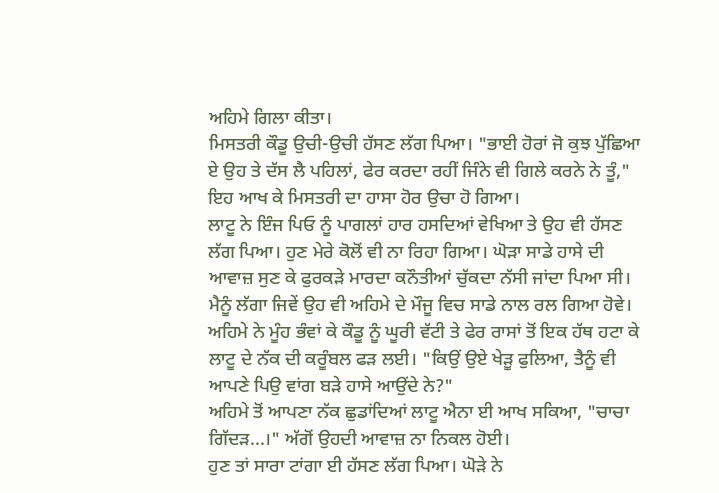ਅਹਿਮੇ ਗਿਲਾ ਕੀਤਾ।
ਮਿਸਤਰੀ ਕੌਡੂ ਉਚੀ-ਉਚੀ ਹੱਸਣ ਲੱਗ ਪਿਆ। "ਭਾਈ ਹੋਰਾਂ ਜੋ ਕੁਝ ਪੁੱਛਿਆ ਏ ਉਹ ਤੇ ਦੱਸ ਲੈ ਪਹਿਲਾਂ, ਫੇਰ ਕਰਦਾ ਰਹੀਂ ਜਿੰਨੇ ਵੀ ਗਿਲੇ ਕਰਨੇ ਨੇ ਤੂੰ," ਇਹ ਆਖ ਕੇ ਮਿਸਤਰੀ ਦਾ ਹਾਸਾ ਹੋਰ ਉਚਾ ਹੋ ਗਿਆ।
ਲਾਟੂ ਨੇ ਇੰਜ ਪਿਓ ਨੂੰ ਪਾਗਲਾਂ ਹਾਰ ਹਸਦਿਆਂ ਵੇਖਿਆ ਤੇ ਉਹ ਵੀ ਹੱਸਣ ਲੱਗ ਪਿਆ। ਹੁਣ ਮੇਰੇ ਕੋਲੋਂ ਵੀ ਨਾ ਰਿਹਾ ਗਿਆ। ਘੋੜਾ ਸਾਡੇ ਹਾਸੇ ਦੀ ਆਵਾਜ਼ ਸੁਣ ਕੇ ਫੁਰਕੜੇ ਮਾਰਦਾ ਕਨੌਤੀਆਂ ਚੁੱਕਦਾ ਨੱਸੀ ਜਾਂਦਾ ਪਿਆ ਸੀ। ਮੈਨੂੰ ਲੱਗਾ ਜਿਵੇਂ ਉਹ ਵੀ ਅਹਿਮੇ ਦੇ ਮੌਜੂ ਵਿਚ ਸਾਡੇ ਨਾਲ ਰਲ ਗਿਆ ਹੋਵੇ।
ਅਹਿਮੇ ਨੇ ਮੂੰਹ ਭੰਵਾਂ ਕੇ ਕੌਡੂ ਨੂੰ ਘੂਰੀ ਵੱਟੀ ਤੇ ਫੇਰ ਰਾਸਾਂ ਤੋਂ ਇਕ ਹੱਥ ਹਟਾ ਕੇ ਲਾਟੂ ਦੇ ਨੱਕ ਦੀ ਕਰੂੰਬਲ ਫੜ ਲਈ। "ਕਿਉਂ ਉਏ ਖੇੜੂ ਫੁਲਿਆ, ਤੈਨੂੰ ਵੀ ਆਪਣੇ ਪਿਉ ਵਾਂਗ ਬੜੇ ਹਾਸੇ ਆਉਂਦੇ ਨੇ?"
ਅਹਿਮੇ ਤੋਂ ਆਪਣਾ ਨੱਕ ਛੁਡਾਂਦਿਆਂ ਲਾਟੂ ਐਨਾ ਈ ਆਖ ਸਕਿਆ, "ਚਾਚਾ ਗਿੱਦੜ...।" ਅੱਗੋਂ ਉਹਦੀ ਆਵਾਜ਼ ਨਾ ਨਿਕਲ ਹੋਈ।
ਹੁਣ ਤਾਂ ਸਾਰਾ ਟਾਂਗਾ ਈ ਹੱਸਣ ਲੱਗ ਪਿਆ। ਘੋੜੇ ਨੇ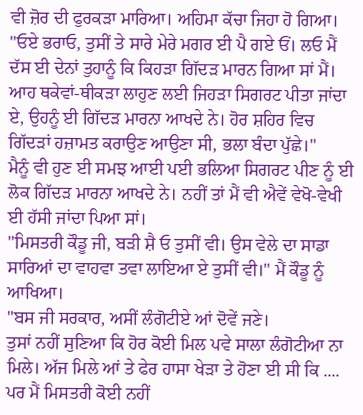ਵੀ ਜ਼ੋਰ ਦੀ ਫੁਰਕੜਾ ਮਾਰਿਆ। ਅਹਿਮਾ ਕੱਚਾ ਜਿਹਾ ਹੋ ਗਿਆ। "ਓਏ ਭਰਾਓ, ਤੁਸੀਂ ਤੇ ਸਾਰੇ ਮੇਰੇ ਮਗਰ ਈ ਪੈ ਗਏ ਓਂ। ਲਓ ਮੈਂ ਦੱਸ ਈ ਦੇਨਾਂ ਤੁਹਾਨੂੰ ਕਿ ਕਿਹੜਾ ਗਿੱਦੜ ਮਾਰਨ ਗਿਆ ਸਾਂ ਮੈਂ। ਆਹ ਥਕੇਵਾਂ-ਥੀਕੜਾ ਲਾਹੁਣ ਲਈ ਜਿਹੜਾ ਸਿਗਰਟ ਪੀਤਾ ਜਾਂਦਾ ਏ, ਉਹਨੂੰ ਈ ਗਿੱਦੜ ਮਾਰਨਾ ਆਖਦੇ ਨੇ। ਹੋਰ ਸ਼ਹਿਰ ਵਿਚ ਗਿੱਦੜਾਂ ਹਜ਼ਾਮਤ ਕਰਾਉਣ ਆਉਣਾ ਸੀ, ਭਲਾ ਬੰਦਾ ਪੁੱਛੇ।"
ਮੈਨੂੰ ਵੀ ਹੁਣ ਈ ਸਮਝ ਆਈ ਪਈ ਭਲਿਆ ਸਿਗਰਟ ਪੀਣ ਨੂੰ ਈ ਲੋਕ ਗਿੱਦੜ ਮਾਰਨਾ ਆਖਦੇ ਨੇ। ਨਹੀਂ ਤਾਂ ਮੈਂ ਵੀ ਐਵੇਂ ਵੇਖੋ-ਵੇਖੀ ਈ ਹੱਸੀ ਜਾਂਦਾ ਪਿਆ ਸਾਂ।
"ਮਿਸਤਰੀ ਕੌਡੂ ਜੀ, ਬੜੀ ਸ਼ੈ ਓ ਤੁਸੀਂ ਵੀ। ਉਸ ਵੇਲੇ ਦਾ ਸਾਡਾ ਸਾਰਿਆਂ ਦਾ ਵਾਹਵਾ ਤਵਾ ਲਾਇਆ ਏ ਤੁਸੀਂ ਵੀ।" ਮੈਂ ਕੌਡੂ ਨੂੰ ਆਖਿਆ।
"ਬਸ ਜੀ ਸਰਕਾਰ, ਅਸੀਂ ਲੰਗੋਟੀਏ ਆਂ ਦੋਵੇਂ ਜਣੇ।
ਤੁਸਾਂ ਨਹੀਂ ਸੁਣਿਆ ਕਿ ਹੋਰ ਕੋਈ ਮਿਲ ਪਵੇ ਸਾਲਾ ਲੰਗੋਟੀਆ ਨਾ ਮਿਲੇ। ਅੱਜ ਮਿਲੇ ਆਂ ਤੇ ਫੇਰ ਹਾਸਾ ਖੇੜਾ ਤੇ ਹੋਣਾ ਈ ਸੀ ਕਿ .... ਪਰ ਮੈਂ ਮਿਸਤਰੀ ਕੋਈ ਨਹੀਂ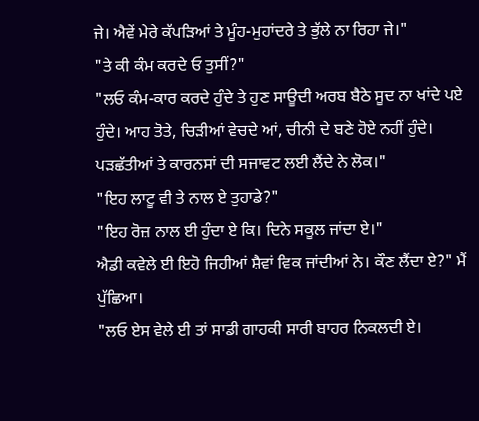ਜੇ। ਐਵੇਂ ਮੇਰੇ ਕੱਪੜਿਆਂ ਤੇ ਮੂੰਹ-ਮੁਹਾਂਦਰੇ ਤੇ ਭੁੱਲੇ ਨਾ ਰਿਹਾ ਜੇ।"
"ਤੇ ਕੀ ਕੰਮ ਕਰਦੇ ਓ ਤੁਸੀਂ?"
"ਲਓ ਕੰਮ-ਕਾਰ ਕਰਦੇ ਹੁੰਦੇ ਤੇ ਹੁਣ ਸਾਊਦੀ ਅਰਬ ਬੈਠੇ ਸੂਦ ਨਾ ਖਾਂਦੇ ਪਏ ਹੁੰਦੇ। ਆਹ ਤੋਤੇ, ਚਿੜੀਆਂ ਵੇਚਦੇ ਆਂ, ਚੀਨੀ ਦੇ ਬਣੇ ਹੋਏ ਨਹੀਂ ਹੁੰਦੇ। ਪੜਛੱਤੀਆਂ ਤੇ ਕਾਰਨਸਾਂ ਦੀ ਸਜਾਵਟ ਲਈ ਲੈਂਦੇ ਨੇ ਲੋਕ।"
"ਇਹ ਲਾਟੂ ਵੀ ਤੇ ਨਾਲ ਏ ਤੁਹਾਡੇ?"
"ਇਹ ਰੋਜ਼ ਨਾਲ ਈ ਹੁੰਦਾ ਏ ਕਿ। ਦਿਨੇ ਸਕੂਲ ਜਾਂਦਾ ਏ।"
ਐਡੀ ਕਵੇਲੇ ਈ ਇਹੋ ਜਿਹੀਆਂ ਸ਼ੈਵਾਂ ਵਿਕ ਜਾਂਦੀਆਂ ਨੇ। ਕੌਣ ਲੈਂਦਾ ਏ?" ਮੈਂ ਪੁੱਛਿਆ।
"ਲਓ ਏਸ ਵੇਲੇ ਈ ਤਾਂ ਸਾਡੀ ਗਾਹਕੀ ਸਾਰੀ ਬਾਹਰ ਨਿਕਲਦੀ ਏ।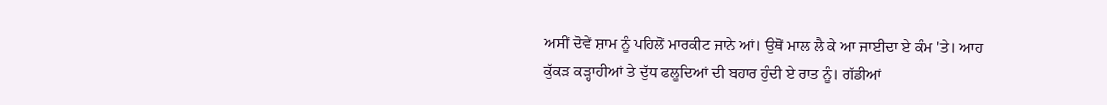ਅਸੀਂ ਦੋਵੇਂ ਸ਼ਾਮ ਨੂੰ ਪਹਿਲੋਂ ਮਾਰਕੀਟ ਜਾਨੇ ਆਂ। ਉਥੋਂ ਮਾਲ ਲੈ ਕੇ ਆ ਜਾਈਦਾ ਏ ਕੰਮ 'ਤੇ। ਆਹ ਕੁੱਕੜ ਕੜ੍ਹਾਹੀਆਂ ਤੇ ਦੁੱਧ ਫਲੂਦਿਆਂ ਦੀ ਬਹਾਰ ਹੁੰਦੀ ਏ ਰਾਤ ਨੂੰ। ਗੱਡੀਆਂ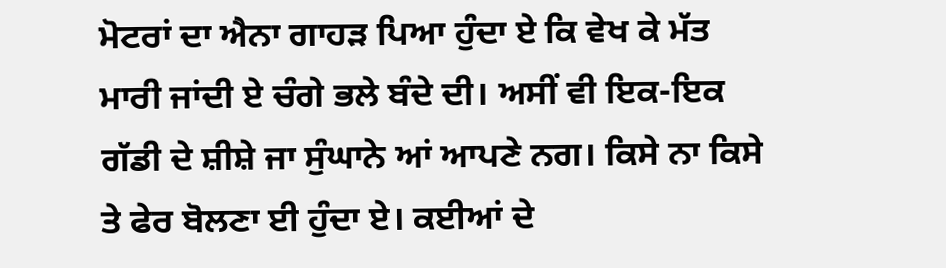ਮੋਟਰਾਂ ਦਾ ਐਨਾ ਗਾਹੜ ਪਿਆ ਹੁੰਦਾ ਏ ਕਿ ਵੇਖ ਕੇ ਮੱਤ ਮਾਰੀ ਜਾਂਦੀ ਏ ਚੰਗੇ ਭਲੇ ਬੰਦੇ ਦੀ। ਅਸੀਂ ਵੀ ਇਕ-ਇਕ ਗੱਡੀ ਦੇ ਸ਼ੀਸ਼ੇ ਜਾ ਸੁੰਘਾਨੇ ਆਂ ਆਪਣੇ ਨਗ। ਕਿਸੇ ਨਾ ਕਿਸੇ ਤੇ ਫੇਰ ਬੋਲਣਾ ਈ ਹੁੰਦਾ ਏ। ਕਈਆਂ ਦੇ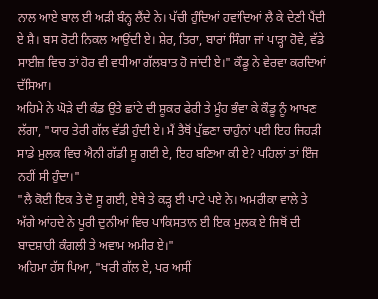ਨਾਲ ਆਏ ਬਾਲ ਈ ਅੜੀ ਬੰਨ੍ਹ ਲੈਂਦੇ ਨੇ। ਪੱਚੀ ਹੁੰਦਿਆਂ ਹਵਾਂਦਿਆਂ ਲੈ ਕੇ ਦੇਣੀ ਪੈਂਦੀ ਏ ਸ਼ੈ। ਬਸ ਰੋਟੀ ਨਿਕਲ ਆਉਂਦੀ ਏ। ਸ਼ੇਰ, ਤਿਰਾ, ਬਾਰਾਂ ਸਿੰਗਾ ਜਾਂ ਪਾੜ੍ਹਾ ਹੋਵੇ, ਵੱਡੇ ਸਾਈਜ਼ ਵਿਚ ਤਾਂ ਹੋਰ ਵੀ ਵਧੀਆ ਗੱਲਬਾਤ ਹੋ ਜਾਂਦੀ ਏ।" ਕੌਡੂ ਨੇ ਵੇਰਵਾ ਕਰਦਿਆਂ ਦੱਸਿਆ।
ਅਹਿਮੇ ਨੇ ਘੋੜੇ ਦੀ ਕੰਡ ਉਤੇ ਛਾਂਟੇ ਦੀ ਸ਼ੂਕਰ ਫੇਰੀ ਤੇ ਮੂੰਹ ਭੰਵਾ ਕੇ ਕੌਡੂ ਨੂੰ ਆਖਣ ਲੱਗਾ, "ਯਾਰ ਤੇਰੀ ਗੱਲ ਵੱਡੀ ਹੁੰਦੀ ਏ। ਮੈਂ ਤੈਥੋਂ ਪੁੱਛਣਾ ਚਾਹੁੰਨਾਂ ਪਈ ਇਹ ਜਿਹੜੀ ਸਾਡੇ ਮੁਲਕ ਵਿਚ ਐਨੀ ਗੱਡੀ ਸੂ ਗਈ ਏ, ਇਹ ਬਣਿਆ ਕੀ ਏ? ਪਹਿਲਾਂ ਤਾਂ ਇੰਜ ਨਹੀਂ ਸੀ ਹੁੰਦਾ।"
"ਲੈ ਕੋਈ ਇਕ ਤੇ ਦੋ ਸੂ ਗਈ, ਏਥੇ ਤੇ ਕੜ੍ਹ ਈ ਪਾਟੇ ਪਏ ਨੇ। ਅਮਰੀਕਾ ਵਾਲੇ ਤੇ ਅੱਗੇ ਆਂਹਦੇ ਨੇ ਪੂਰੀ ਦੁਨੀਆਂ ਵਿਚ ਪਾਕਿਸਤਾਨ ਈ ਇਕ ਮੁਲਕ ਏ ਜਿਥੋਂ ਦੀ ਬਾਦਸ਼ਾਹੀ ਕੰਗਲੀ ਤੇ ਅਵਾਮ ਅਮੀਰ ਏ।"
ਅਹਿਮਾ ਹੱਸ ਪਿਆ, "ਖਰੀ ਗੱਲ ਏ, ਪਰ ਅਸੀਂ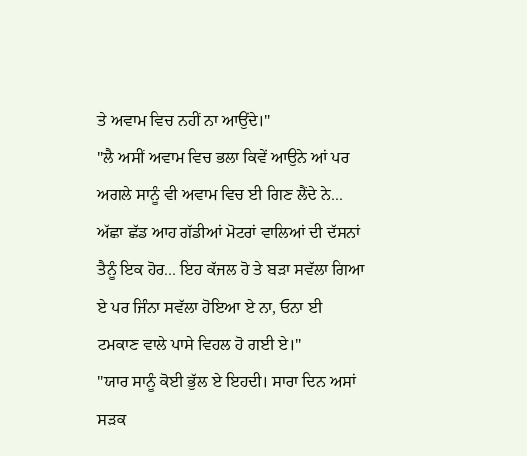ਤੇ ਅਵਾਮ ਵਿਚ ਨਹੀਂ ਨਾ ਆਉਂਦੇ।"
"ਲੈ ਅਸੀਂ ਅਵਾਮ ਵਿਚ ਭਲਾ ਕਿਵੇਂ ਆਉਨੇ ਆਂ ਪਰ ਅਗਲੇ ਸਾਨੂੰ ਵੀ ਅਵਾਮ ਵਿਚ ਈ ਗਿਣ ਲੈਂਦੇ ਨੇ... ਅੱਛਾ ਛੱਡ ਆਹ ਗੱਡੀਆਂ ਮੋਟਰਾਂ ਵਾਲਿਆਂ ਦੀ ਦੱਸਨਾਂ ਤੈਨੂੰ ਇਕ ਹੋਰ... ਇਹ ਕੱਜਲ ਹੋ ਤੇ ਬੜਾ ਸਵੱਲਾ ਗਿਆ ਏ ਪਰ ਜਿੰਨਾ ਸਵੱਲਾ ਹੋਇਆ ਏ ਨਾ, ਓਨਾ ਈ ਟਮਕਾਣ ਵਾਲੇ ਪਾਸੇ ਵਿਹਲ ਹੋ ਗਈ ਏ।"
"ਯਾਰ ਸਾਨੂੰ ਕੋਈ ਭੁੱਲ ਏ ਇਹਦੀ। ਸਾਰਾ ਦਿਨ ਅਸਾਂ ਸੜਕ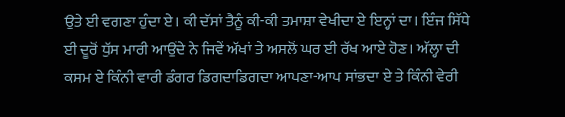ਉਤੇ ਈ ਵਗਣਾ ਹੁੰਦਾ ਏ। ਕੀ ਦੱਸਾਂ ਤੈਨੂੰ ਕੀ-ਕੀ ਤਮਾਸ਼ਾ ਵੇਖੀਦਾ ਏ ਇਨ੍ਹਾਂ ਦਾ। ਇੰਜ ਸਿੱਧੇ ਈ ਦੂਰੋਂ ਧੁੱਸ ਮਾਰੀ ਆਉਂਦੇ ਨੇ ਜਿਵੇਂ ਅੱਖਾਂ ਤੇ ਅਸਲੋਂ ਘਰ ਈ ਰੱਖ ਆਏ ਹੋਣ। ਅੱਲ੍ਹਾ ਦੀ ਕਸਮ ਏ ਕਿੰਨੀ ਵਾਰੀ ਡੰਗਰ ਡਿਗਦਾਡਿਗਦਾ ਆਪਣਾ-ਆਪ ਸਾਂਭਦਾ ਏ ਤੇ ਕਿੰਨੀ ਵੇਰੀ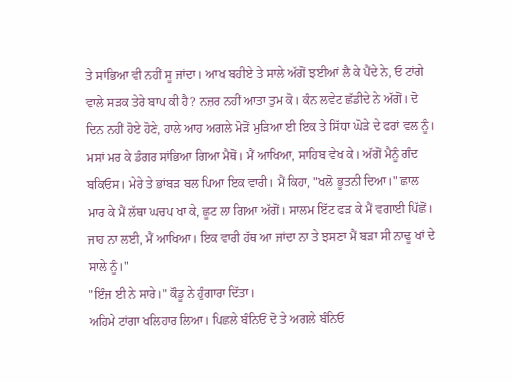ਤੇ ਸਾਂਭਿਆ ਵੀ ਨਹੀਂ ਸੂ ਜਾਂਦਾ। ਆਖ ਬਹੀਏ ਤੇ ਸਾਲੇ ਅੱਗੋਂ ਝਈਆਂ ਲੈ ਕੇ ਪੈਂਦੇ ਨੇ, ਓ ਟਾਂਗੇ ਵਾਲੇ ਸੜਕ ਤੇਰੇ ਬਾਪ ਕੀ ਹੈ? ਨਜ਼ਰ ਨਹੀਂ ਆਤਾ ਤੁਮ ਕੋ। ਕੰਨ ਲਵੇਟ ਛੱਡੀਦੇ ਨੇ ਅੱਗੋਂ। ਦੋ ਦਿਨ ਨਹੀਂ ਹੋਏ ਹੋਣੇ, ਹਾਲੇ ਆਹ ਅਗਲੇ ਮੋੜੋਂ ਮੁੜਿਆ ਈ ਇਕ ਤੇ ਸਿੱਧਾ ਘੋੜੇ ਦੇ ਫਰਾਂ ਵਲ ਨੂੰ। ਮਸਾਂ ਮਰ ਕੇ ਡੰਗਰ ਸਾਂਭਿਆ ਗਿਆ ਮੈਥੋਂ। ਮੈਂ ਆਖਿਆ, ਸਾਹਿਬ ਵੇਖ ਕੇ। ਅੱਗੋਂ ਮੈਨੂੰ ਗੰਦ ਬਕਿਓਸ। ਮੇਰੇ ਤੇ ਭਾਂਬੜ ਬਲ ਪਿਆ ਇਕ ਵਾਰੀ। ਮੈਂ ਕਿਹਾ, "ਖਲੋ ਭੂਤਨੀ ਦਿਆ।" ਛਾਲ ਮਾਰ ਕੇ ਮੈਂ ਲੱਥਾ ਘਚਪ ਖਾ ਕੇ, ਛੂਟ ਲਾ ਗਿਆ ਅੱਗੋਂ। ਸਾਲਮ ਇੱਟ ਫੜ ਕੇ ਮੈਂ ਵਗਾਈ ਪਿੱਛੋਂ। ਜਾਹ ਨਾ ਲਈ, ਮੈਂ ਆਖਿਆ। ਇਕ ਵਾਰੀ ਹੱਥ ਆ ਜਾਂਦਾ ਨਾ ਤੇ ਝਸਣਾ ਮੈਂ ਬੜਾ ਸੀ ਨਾਢੂ ਖਾਂ ਦੇ ਸਾਲੇ ਨੂੰ।"
"ਇੰਜ ਈ ਨੇ ਸਾਰੇ।" ਕੌਡੂ ਨੇ ਹੁੰਗਾਰਾ ਦਿੱਤਾ।
ਅਹਿਮੇ ਟਾਂਗਾ ਖਲਿਹਾਰ ਲਿਆ। ਪਿਛਲੇ ਬੰਨਿਓਂ ਦੋ ਤੇ ਅਗਲੇ ਬੰਨਿਓ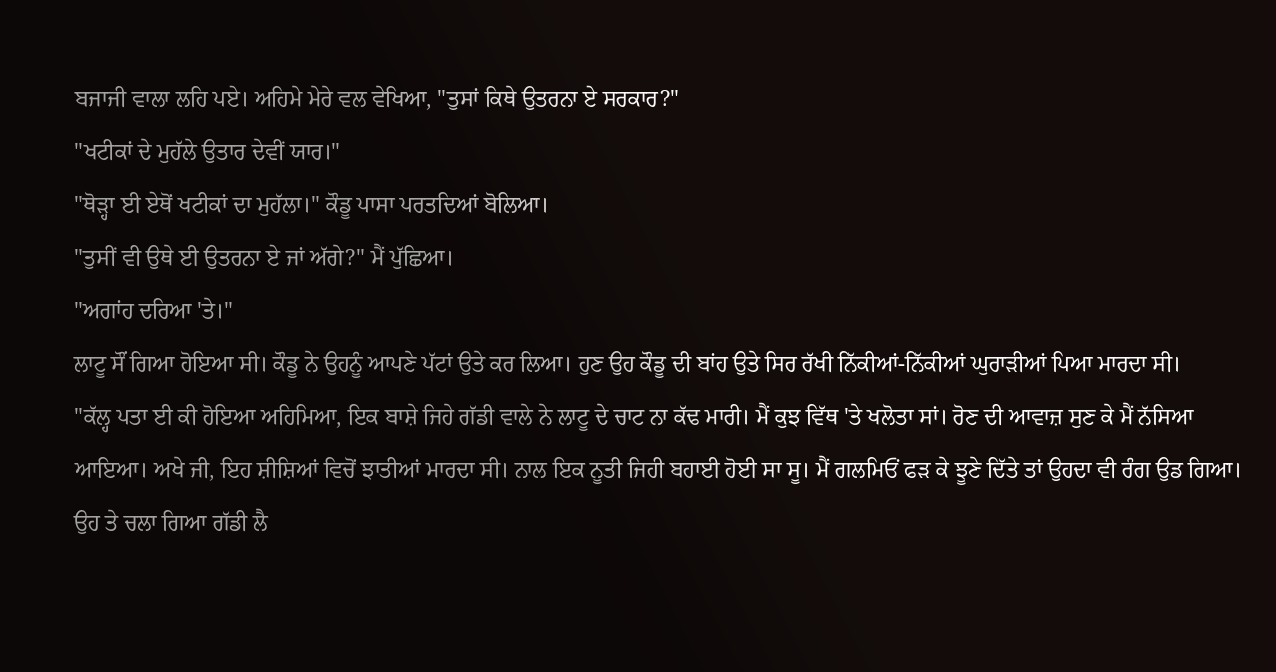ਬਜਾਜੀ ਵਾਲਾ ਲਹਿ ਪਏ। ਅਹਿਮੇ ਮੇਰੇ ਵਲ ਵੇਖਿਆ, "ਤੁਸਾਂ ਕਿਥੇ ਉਤਰਨਾ ਏ ਸਰਕਾਰ?"
"ਖਟੀਕਾਂ ਦੇ ਮੁਹੱਲੇ ਉਤਾਰ ਦੇਵੀਂ ਯਾਰ।"
"ਥੋੜ੍ਹਾ ਈ ਏਥੋਂ ਖਟੀਕਾਂ ਦਾ ਮੁਹੱਲਾ।" ਕੌਡੂ ਪਾਸਾ ਪਰਤਦਿਆਂ ਬੋਲਿਆ।
"ਤੁਸੀਂ ਵੀ ਉਥੇ ਈ ਉਤਰਨਾ ਏ ਜਾਂ ਅੱਗੇ?" ਮੈਂ ਪੁੱਛਿਆ।
"ਅਗਾਂਹ ਦਰਿਆ 'ਤੇ।"
ਲਾਟੂ ਸੌਂ ਗਿਆ ਹੋਇਆ ਸੀ। ਕੌਡੂ ਨੇ ਉਹਨੂੰ ਆਪਣੇ ਪੱਟਾਂ ਉਤੇ ਕਰ ਲਿਆ। ਹੁਣ ਉਹ ਕੌਡੂ ਦੀ ਬਾਂਹ ਉਤੇ ਸਿਰ ਰੱਖੀ ਨਿੱਕੀਆਂ-ਨਿੱਕੀਆਂ ਘੁਰਾੜੀਆਂ ਪਿਆ ਮਾਰਦਾ ਸੀ।
"ਕੱਲ੍ਹ ਪਤਾ ਈ ਕੀ ਹੋਇਆ ਅਹਿਮਿਆ, ਇਕ ਬਾਸ਼ੇ ਜਿਹੇ ਗੱਡੀ ਵਾਲੇ ਨੇ ਲਾਟੂ ਦੇ ਚਾਟ ਨਾ ਕੱਢ ਮਾਰੀ। ਮੈਂ ਕੁਝ ਵਿੱਥ 'ਤੇ ਖਲੋਤਾ ਸਾਂ। ਰੋਣ ਦੀ ਆਵਾਜ਼ ਸੁਣ ਕੇ ਮੈਂ ਨੱਸਿਆ ਆਇਆ। ਅਖੇ ਜੀ, ਇਹ ਸ਼ੀਸ਼ਿਆਂ ਵਿਚੋਂ ਝਾਤੀਆਂ ਮਾਰਦਾ ਸੀ। ਨਾਲ ਇਕ ਨੂਤੀ ਜਿਹੀ ਬਹਾਈ ਹੋਈ ਸਾ ਸੂ। ਮੈਂ ਗਲਮਿਓਂ ਫੜ ਕੇ ਝੂਣੇ ਦਿੱਤੇ ਤਾਂ ਉਹਦਾ ਵੀ ਰੰਗ ਉਡ ਗਿਆ। ਉਹ ਤੇ ਚਲਾ ਗਿਆ ਗੱਡੀ ਲੈ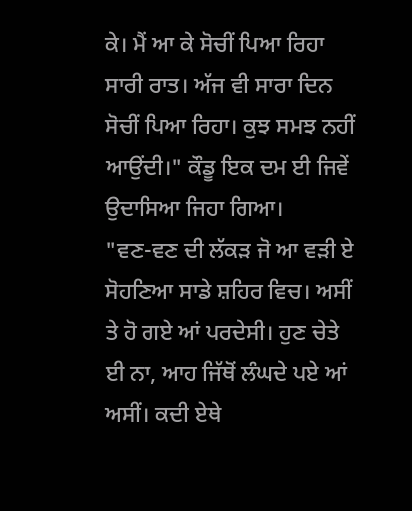ਕੇ। ਮੈਂ ਆ ਕੇ ਸੋਚੀਂ ਪਿਆ ਰਿਹਾ ਸਾਰੀ ਰਾਤ। ਅੱਜ ਵੀ ਸਾਰਾ ਦਿਨ ਸੋਚੀਂ ਪਿਆ ਰਿਹਾ। ਕੁਝ ਸਮਝ ਨਹੀਂ ਆਉਂਦੀ।" ਕੌਡੂ ਇਕ ਦਮ ਈ ਜਿਵੇਂ ਉਦਾਸਿਆ ਜਿਹਾ ਗਿਆ।
"ਵਣ-ਵਣ ਦੀ ਲੱਕੜ ਜੋ ਆ ਵੜੀ ਏ ਸੋਹਣਿਆ ਸਾਡੇ ਸ਼ਹਿਰ ਵਿਚ। ਅਸੀਂ ਤੇ ਹੋ ਗਏ ਆਂ ਪਰਦੇਸੀ। ਹੁਣ ਚੇਤੇ ਈ ਨਾ, ਆਹ ਜਿੱਥੋਂ ਲੰਘਦੇ ਪਏ ਆਂ ਅਸੀਂ। ਕਦੀ ਏਥੇ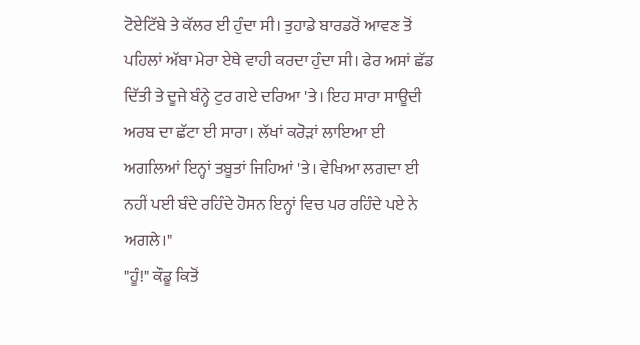ਟੋਏਟਿੱਬੇ ਤੇ ਕੱਲਰ ਈ ਹੁੰਦਾ ਸੀ। ਤੁਹਾਡੇ ਬਾਰਡਰੋਂ ਆਵਣ ਤੋਂ ਪਹਿਲਾਂ ਅੱਬਾ ਮੇਰਾ ਏਥੇ ਵਾਹੀ ਕਰਦਾ ਹੁੰਦਾ ਸੀ। ਫੇਰ ਅਸਾਂ ਛੱਡ ਦਿੱਤੀ ਤੇ ਦੂਜੇ ਬੰਨ੍ਹੇ ਟੁਰ ਗਏ ਦਰਿਆ 'ਤੇ। ਇਹ ਸਾਰਾ ਸਾਊਦੀ ਅਰਬ ਦਾ ਛੱਟਾ ਈ ਸਾਰਾ। ਲੱਖਾਂ ਕਰੋੜਾਂ ਲਾਇਆ ਈ ਅਗਲਿਆਂ ਇਨ੍ਹਾਂ ਤਬੂਤਾਂ ਜਿਹਿਆਂ 'ਤੇ। ਵੇਖਿਆ ਲਗਦਾ ਈ ਨਹੀਂ ਪਈ ਬੰਦੇ ਰਹਿੰਦੇ ਹੋਸਨ ਇਨ੍ਹਾਂ ਵਿਚ ਪਰ ਰਹਿੰਦੇ ਪਏ ਨੇ ਅਗਲੇ।"
"ਹੂੰ!" ਕੌਡੂ ਕਿਤੋਂ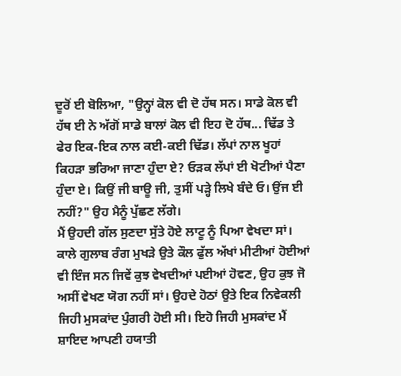ਦੂਰੋਂ ਈ ਬੋਲਿਆ, "ਉਨ੍ਹਾਂ ਕੋਲ ਵੀ ਦੋ ਹੱਥ ਸਨ। ਸਾਡੇ ਕੋਲ ਵੀ ਹੱਥ ਈ ਨੇ ਅੱਗੋਂ ਸਾਡੇ ਬਾਲਾਂ ਕੋਲ ਵੀ ਇਹ ਦੋ ਹੱਥ... ਢਿੱਡ ਤੇ ਫੇਰ ਇਕ-ਇਕ ਨਾਲ ਕਈ-ਕਈ ਢਿੱਡ। ਲੱਪਾਂ ਨਾਲ ਖੂਹਾਂ ਕਿਹੜਾ ਭਰਿਆ ਜਾਣਾ ਹੁੰਦਾ ਏ? ਓੜਕ ਲੱਪਾਂ ਈ ਖੋਟੀਆਂ ਪੈਣਾ ਹੁੰਦਾ ਏ। ਕਿਉਂ ਜੀ ਬਾਊ ਜੀ, ਤੁਸੀਂ ਪੜ੍ਹੇ ਲਿਖੇ ਬੰਦੇ ਓ। ਉਂਜ ਈ ਨਹੀਂ?" ਉਹ ਮੈਨੂੰ ਪੁੱਛਣ ਲੱਗੇ।
ਮੈਂ ਉਹਦੀ ਗੱਲ ਸੁਣਦਾ ਸੁੱਤੇ ਹੋਏ ਲਾਟੂ ਨੂੰ ਪਿਆ ਵੇਖਦਾ ਸਾਂ। ਕਾਲੇ ਗੁਲਾਬ ਰੰਗ ਮੁਖੜੇ ਉਤੇ ਕੌਲ ਫੁੱਲ ਅੱਖਾਂ ਮੀਟੀਆਂ ਹੋਈਆਂ ਵੀ ਇੰਜ ਸਨ ਜਿਵੇਂ ਕੁਝ ਵੇਖਦੀਆਂ ਪਈਆਂ ਹੋਵਣ, ਉਹ ਕੁਝ ਜੋ ਅਸੀਂ ਵੇਖਣ ਯੋਗ ਨਹੀਂ ਸਾਂ। ਉਹਦੇ ਹੋਠਾਂ ਉਤੇ ਇਕ ਨਿਵੇਕਲੀ ਜਿਹੀ ਮੁਸਕਾਂਦ ਪੁੰਗਰੀ ਹੋਈ ਸੀ। ਇਹੋ ਜਿਹੀ ਮੁਸਕਾਂਦ ਮੈਂ ਸ਼ਾਇਦ ਆਪਣੀ ਹਯਾਤੀ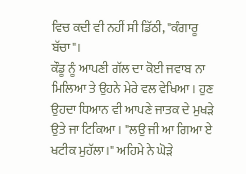ਵਿਚ ਕਦੀ ਵੀ ਨਹੀਂ ਸੀ ਡਿੱਠੀ, "ਕੰਗਾਰੂ ਬੱਚਾ"।
ਕੌਡੂ ਨੂੰ ਆਪਣੀ ਗੱਲ ਦਾ ਕੋਈ ਜਵਾਬ ਨਾ ਮਿਲਿਆ ਤੇ ਉਹਨੇ ਮੇਰੇ ਵਲ ਵੇਖਿਆ। ਹੁਣ ਉਹਦਾ ਧਿਆਨ ਵੀ ਆਪਣੇ ਜਾਤਕ ਦੇ ਮੁਖੜੇ ਉਤੇ ਜਾ ਟਿਕਿਆ। "ਲਉ ਜੀ ਆ ਗਿਆ ਏ ਖਟੀਕ ਮੁਹੱਲਾ।" ਅਹਿਮੇ ਨੇ ਘੋੜੇ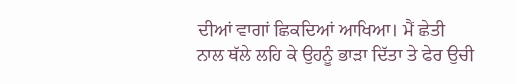ਦੀਆਂ ਵਾਗਾਂ ਛਿਕਦਿਆਂ ਆਖਿਆ। ਮੈਂ ਛੇਤੀ ਨਾਲ ਥੱਲੇ ਲਹਿ ਕੇ ਉਹਨੂੰ ਭਾੜਾ ਦਿੱਤਾ ਤੇ ਫੇਰ ਉਚੀ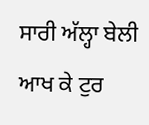ਸਾਰੀ ਅੱਲ੍ਹਾ ਬੇਲੀ ਆਖ ਕੇ ਟੁਰ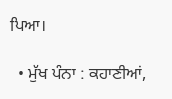ਪਿਆ।

  • ਮੁੱਖ ਪੰਨਾ : ਕਹਾਣੀਆਂ,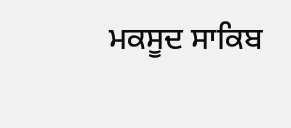ਮਕਸੂਦ ਸਾਕਿਬ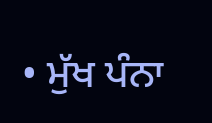• ਮੁੱਖ ਪੰਨਾ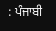: ਪੰਜਾਬੀ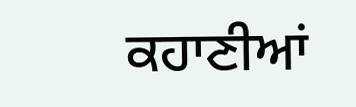ਕਹਾਣੀਆਂ